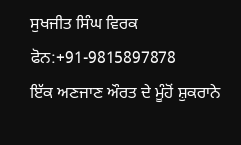ਸੁਖਜੀਤ ਸਿੰਘ ਵਿਰਕ
ਫੋਨ:+91-9815897878
ਇੱਕ ਅਣਜਾਣ ਔਰਤ ਦੇ ਮੂੰਹੋਂ ਸ਼ੁਕਰਾਨੇ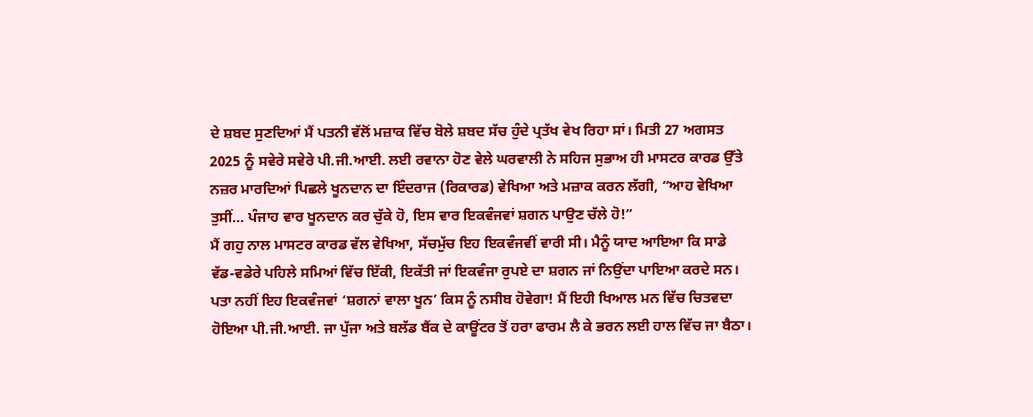ਦੇ ਸ਼ਬਦ ਸੁਣਦਿਆਂ ਮੈਂ ਪਤਨੀ ਵੱਲੋਂ ਮਜ਼ਾਕ ਵਿੱਚ ਬੋਲੇ ਸ਼ਬਦ ਸੱਚ ਹੁੰਦੇ ਪ੍ਰਤੱਖ ਵੇਖ ਰਿਹਾ ਸਾਂ। ਮਿਤੀ 27 ਅਗਸਤ 2025 ਨੂੰ ਸਵੇਰੇ ਸਵੇਰੇ ਪੀ.ਜੀ.ਆਈ. ਲਈ ਰਵਾਨਾ ਹੋਣ ਵੇਲੇ ਘਰਵਾਲੀ ਨੇ ਸਹਿਜ ਸੁਭਾਅ ਹੀ ਮਾਸਟਰ ਕਾਰਡ ਉੱਤੇ ਨਜ਼ਰ ਮਾਰਦਿਆਂ ਪਿਛਲੇ ਖੂਨਦਾਨ ਦਾ ਇੰਦਰਾਜ (ਰਿਕਾਰਡ) ਵੇਖਿਆ ਅਤੇ ਮਜ਼ਾਕ ਕਰਨ ਲੱਗੀ, “ਆਹ ਵੇਖਿਆ ਤੁਸੀਂ… ਪੰਜਾਹ ਵਾਰ ਖੂਨਦਾਨ ਕਰ ਚੁੱਕੇ ਹੋ, ਇਸ ਵਾਰ ਇਕਵੰਜਵਾਂ ਸ਼ਗਨ ਪਾਉਣ ਚੱਲੇ ਹੋ!”
ਮੈਂ ਗਹੁ ਨਾਲ ਮਾਸਟਰ ਕਾਰਡ ਵੱਲ ਵੇਖਿਆ, ਸੱਚਮੁੱਚ ਇਹ ਇਕਵੰਜਵੀਂ ਵਾਰੀ ਸੀ। ਮੈਨੂੰ ਯਾਦ ਆਇਆ ਕਿ ਸਾਡੇ ਵੱਡ-ਵਡੇਰੇ ਪਹਿਲੇ ਸਮਿਆਂ ਵਿੱਚ ਇੱਕੀ, ਇਕੱਤੀ ਜਾਂ ਇਕਵੰਜਾ ਰੁਪਏ ਦਾ ਸ਼ਗਨ ਜਾਂ ਨਿਉਂਦਾ ਪਾਇਆ ਕਰਦੇ ਸਨ। ਪਤਾ ਨਹੀਂ ਇਹ ਇਕਵੰਜਵਾਂ ‘ਸ਼ਗਨਾਂ ਵਾਲਾ ਖੂਨ’ ਕਿਸ ਨੂੰ ਨਸੀਬ ਹੋਵੇਗਾ! ਮੈਂ ਇਹੀ ਖਿਆਲ ਮਨ ਵਿੱਚ ਚਿਤਵਦਾ ਹੋਇਆ ਪੀ.ਜੀ.ਆਈ. ਜਾ ਪੁੱਜਾ ਅਤੇ ਬਲੱਡ ਬੈਂਕ ਦੇ ਕਾਊਂਟਰ ਤੋਂ ਹਰਾ ਫਾਰਮ ਲੈ ਕੇ ਭਰਨ ਲਈ ਹਾਲ ਵਿੱਚ ਜਾ ਬੈਠਾ।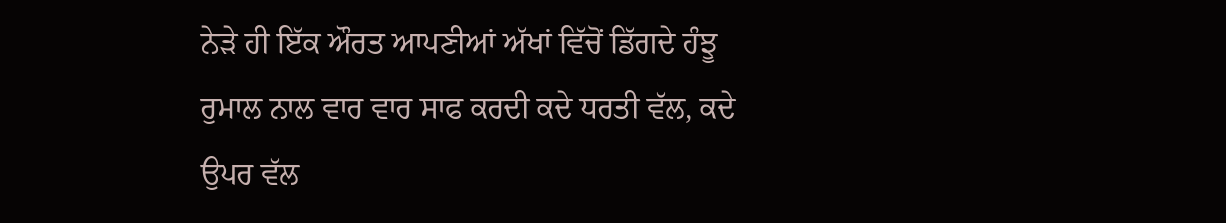ਨੇੜੇ ਹੀ ਇੱਕ ਔਰਤ ਆਪਣੀਆਂ ਅੱਖਾਂ ਵਿੱਚੋਂ ਡਿੱਗਦੇ ਹੰਝੂ ਰੁਮਾਲ ਨਾਲ ਵਾਰ ਵਾਰ ਸਾਫ ਕਰਦੀ ਕਦੇ ਧਰਤੀ ਵੱਲ, ਕਦੇ ਉਪਰ ਵੱਲ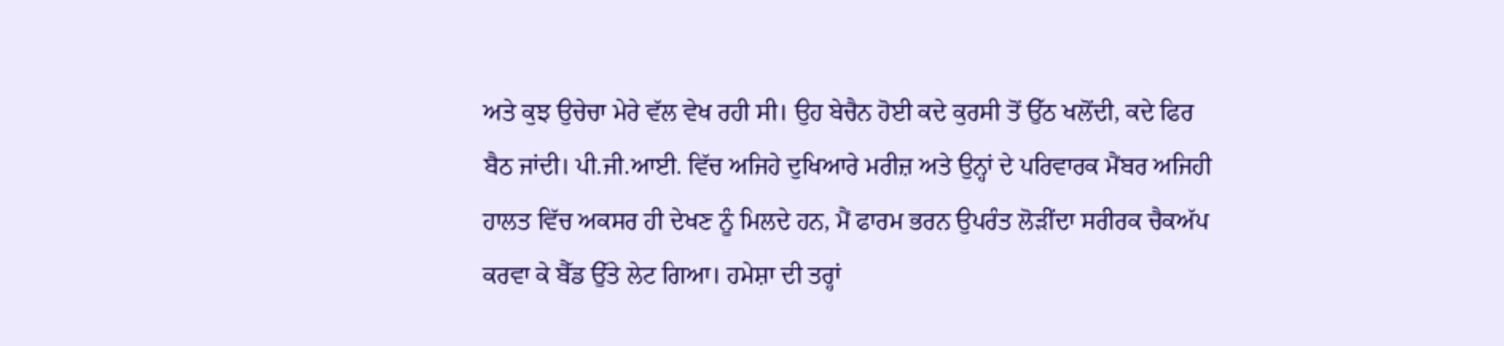ਅਤੇ ਕੁਝ ਉਚੇਚਾ ਮੇਰੇ ਵੱਲ ਵੇਖ ਰਹੀ ਸੀ। ਉਹ ਬੇਚੈਨ ਹੋਈ ਕਦੇ ਕੁਰਸੀ ਤੋਂ ਉੱਠ ਖਲੋਂਦੀ, ਕਦੇ ਫਿਰ ਬੈਠ ਜਾਂਦੀ। ਪੀ.ਜੀ.ਆਈ. ਵਿੱਚ ਅਜਿਹੇ ਦੁਖਿਆਰੇ ਮਰੀਜ਼ ਅਤੇ ਉਨ੍ਹਾਂ ਦੇ ਪਰਿਵਾਰਕ ਮੈਂਬਰ ਅਜਿਹੀ ਹਾਲਤ ਵਿੱਚ ਅਕਸਰ ਹੀ ਦੇਖਣ ਨੂੰ ਮਿਲਦੇ ਹਨ, ਮੈਂ ਫਾਰਮ ਭਰਨ ਉਪਰੰਤ ਲੋੜੀਂਦਾ ਸਰੀਰਕ ਚੈਕਅੱਪ ਕਰਵਾ ਕੇ ਬੈੱਡ ਉੱਤੇ ਲੇਟ ਗਿਆ। ਹਮੇਸ਼ਾ ਦੀ ਤਰ੍ਹਾਂ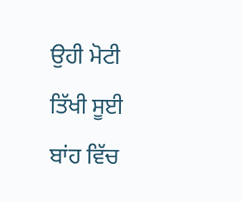ਉਹੀ ਮੋਟੀ ਤਿੱਖੀ ਸੂਈ ਬਾਂਹ ਵਿੱਚ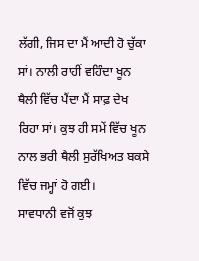ਲੱਗੀ, ਜਿਸ ਦਾ ਮੈਂ ਆਦੀ ਹੋ ਚੁੱਕਾ ਸਾਂ। ਨਾਲੀ ਰਾਹੀਂ ਵਹਿੰਦਾ ਖੂਨ ਥੈਲੀ ਵਿੱਚ ਪੈਂਦਾ ਮੈਂ ਸਾਫ਼ ਦੇਖ ਰਿਹਾ ਸਾਂ। ਕੁਝ ਹੀ ਸਮੇਂ ਵਿੱਚ ਖੂਨ ਨਾਲ ਭਰੀ ਥੈਲੀ ਸੁਰੱਖਿਅਤ ਬਕਸੇ ਵਿੱਚ ਜਮ੍ਹਾਂ ਹੋ ਗਈ।
ਸਾਵਧਾਨੀ ਵਜੋਂ ਕੁਝ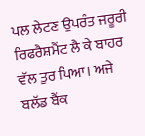ਪਲ ਲੇਟਣ ਉਪਰੰਤ ਜਰੂਰੀ ਰਿਫਰੈਸ਼ਮੈਂਟ ਲੈ ਕੇ ਬਾਹਰ ਵੱਲ ਤੁਰ ਪਿਆ। ਅਜੇ ਬਲੱਡ ਬੈਂਕ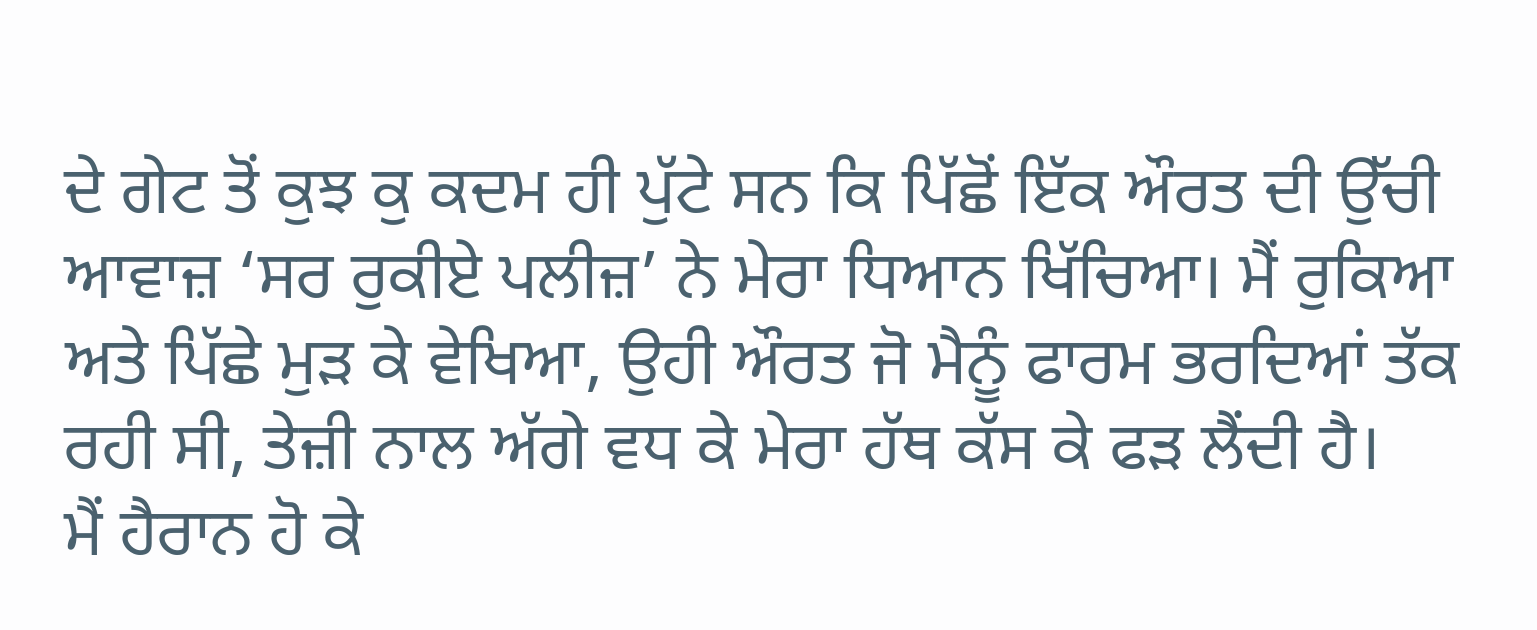ਦੇ ਗੇਟ ਤੋਂ ਕੁਝ ਕੁ ਕਦਮ ਹੀ ਪੁੱਟੇ ਸਨ ਕਿ ਪਿੱਛੋਂ ਇੱਕ ਔਰਤ ਦੀ ਉੱਚੀ ਆਵਾਜ਼ ‘ਸਰ ਰੁਕੀਏ ਪਲੀਜ਼’ ਨੇ ਮੇਰਾ ਧਿਆਨ ਖਿੱਚਿਆ। ਮੈਂ ਰੁਕਿਆ ਅਤੇ ਪਿੱਛੇ ਮੁੜ ਕੇ ਵੇਖਿਆ, ਉਹੀ ਔਰਤ ਜੋ ਮੈਨੂੰ ਫਾਰਮ ਭਰਦਿਆਂ ਤੱਕ ਰਹੀ ਸੀ, ਤੇਜ਼ੀ ਨਾਲ ਅੱਗੇ ਵਧ ਕੇ ਮੇਰਾ ਹੱਥ ਕੱਸ ਕੇ ਫੜ ਲੈਂਦੀ ਹੈ।
ਮੈਂ ਹੈਰਾਨ ਹੋ ਕੇ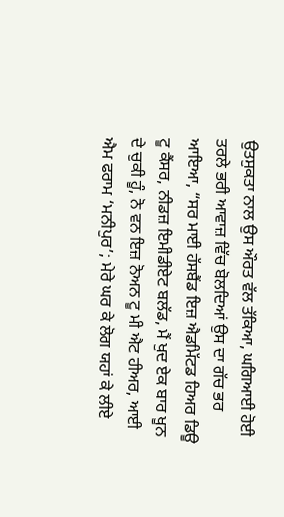ਉਤਸੁਕਤਾ ਨਾਲ ਉਸ ਔਰਤ ਵੱਲ ਤੱਕਿਆ, ਘਗਿਆਈ ਹੋਈ ਤਰਲੇ ਭਰੀ ਆਵਾਜ਼ ਵਿੱਚ ਬੋਲਦਿਆਂ ਉਸ ਦਾ ਗੱਚ ਭਰ ਆਇਆ, “ਸਰ ਮਾਈ ਹੱਸਬੈਂਡ ਇਜ਼ ਐਡਮਿੱਟਡ ਹਿਅਰ ਡਿਊ ਟੂ ਕੈਂਸਰ, ਨੀਡਜ਼ ਇਮੀਡੀਏਟ ਬਲੱਡ, ਮੈਂ ਖੁਦ ਏਕ ਬਾਰ ਖੂਨ ਦੇ ਚੁਕੀ ਹੂੰ, ਨੋ ਵਨ ਇਜ਼ ਨੋਅਨ ਟੂ ਮੀ ਐਟ ਹੀਅਰ, ਆਈ ਐਮ ਫਰਾਮ ‘ਮਨੀਪੁਰ’; ਮੇਰੇ ਘਰ ਕੇ ਲੋਗ ਯਹਾਂ ਕੇ ਲੀਏ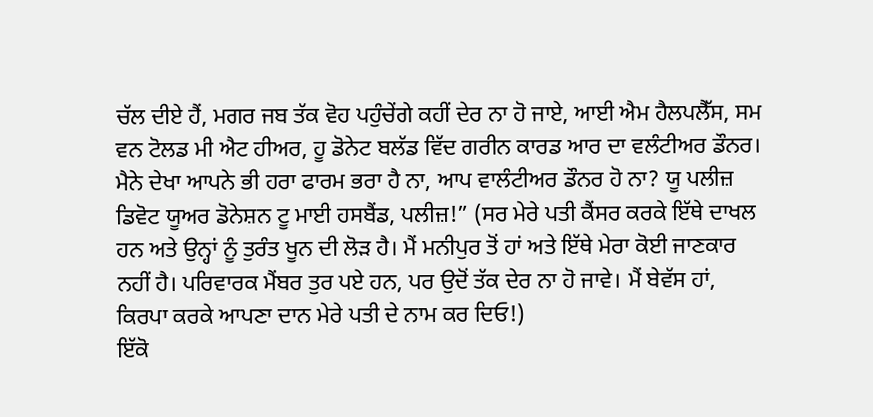ਚੱਲ ਦੀਏ ਹੈਂ, ਮਗਰ ਜਬ ਤੱਕ ਵੋਹ ਪਹੁੰਚੇਂਗੇ ਕਹੀਂ ਦੇਰ ਨਾ ਹੋ ਜਾਏ, ਆਈ ਐਮ ਹੈਲਪਲੈੱਸ, ਸਮ ਵਨ ਟੋਲਡ ਮੀ ਐਟ ਹੀਅਰ, ਹੂ ਡੋਨੇਟ ਬਲੱਡ ਵਿੱਦ ਗਰੀਨ ਕਾਰਡ ਆਰ ਦਾ ਵਲੰਟੀਅਰ ਡੌਨਰ। ਮੈਨੇ ਦੇਖਾ ਆਪਨੇ ਭੀ ਹਰਾ ਫਾਰਮ ਭਰਾ ਹੈ ਨਾ, ਆਪ ਵਾਲੰਟੀਅਰ ਡੌਨਰ ਹੋ ਨਾ? ਯੂ ਪਲੀਜ਼ ਡਿਵੋਟ ਯੂਅਰ ਡੋਨੇਸ਼ਨ ਟੂ ਮਾਈ ਹਸਬੈਂਡ, ਪਲੀਜ਼!” (ਸਰ ਮੇਰੇ ਪਤੀ ਕੈਂਸਰ ਕਰਕੇ ਇੱਥੇ ਦਾਖਲ ਹਨ ਅਤੇ ਉਨ੍ਹਾਂ ਨੂੰ ਤੁਰੰਤ ਖੂਨ ਦੀ ਲੋੜ ਹੈ। ਮੈਂ ਮਨੀਪੁਰ ਤੋਂ ਹਾਂ ਅਤੇ ਇੱਥੇ ਮੇਰਾ ਕੋਈ ਜਾਣਕਾਰ ਨਹੀਂ ਹੈ। ਪਰਿਵਾਰਕ ਮੈਂਬਰ ਤੁਰ ਪਏ ਹਨ, ਪਰ ਉਦੋਂ ਤੱਕ ਦੇਰ ਨਾ ਹੋ ਜਾਵੇ। ਮੈਂ ਬੇਵੱਸ ਹਾਂ, ਕਿਰਪਾ ਕਰਕੇ ਆਪਣਾ ਦਾਨ ਮੇਰੇ ਪਤੀ ਦੇ ਨਾਮ ਕਰ ਦਿਓ!)
ਇੱਕੋ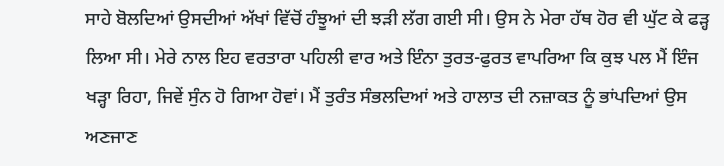ਸਾਹੇ ਬੋਲਦਿਆਂ ਉਸਦੀਆਂ ਅੱਖਾਂ ਵਿੱਚੋਂ ਹੰਝੂਆਂ ਦੀ ਝੜੀ ਲੱਗ ਗਈ ਸੀ। ਉਸ ਨੇ ਮੇਰਾ ਹੱਥ ਹੋਰ ਵੀ ਘੁੱਟ ਕੇ ਫੜ੍ਹ ਲਿਆ ਸੀ। ਮੇਰੇ ਨਾਲ ਇਹ ਵਰਤਾਰਾ ਪਹਿਲੀ ਵਾਰ ਅਤੇ ਇੰਨਾ ਤੁਰਤ-ਫੁਰਤ ਵਾਪਰਿਆ ਕਿ ਕੁਝ ਪਲ ਮੈਂ ਇੰਜ ਖੜ੍ਹਾ ਰਿਹਾ, ਜਿਵੇਂ ਸੁੰਨ ਹੋ ਗਿਆ ਹੋਵਾਂ। ਮੈਂ ਤੁਰੰਤ ਸੰਭਲਦਿਆਂ ਅਤੇ ਹਾਲਾਤ ਦੀ ਨਜ਼ਾਕਤ ਨੂੰ ਭਾਂਪਦਿਆਂ ਉਸ ਅਣਜਾਣ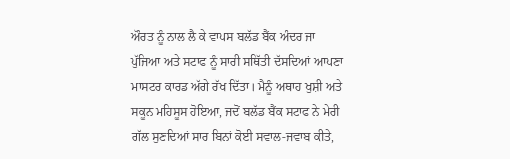ਔਰਤ ਨੂੰ ਨਾਲ ਲੈ ਕੇ ਵਾਪਸ ਬਲੱਡ ਬੈਂਕ ਅੰਦਰ ਜਾ ਪੁੱਜਿਆ ਅਤੇ ਸਟਾਫ ਨੂੰ ਸਾਰੀ ਸਥਿੱਤੀ ਦੱਸਦਿਆਂ ਆਪਣਾ ਮਾਸਟਰ ਕਾਰਡ ਅੱਗੇ ਰੱਖ ਦਿੱਤਾ। ਮੈਨੂੰ ਅਥਾਹ ਖੁਸ਼ੀ ਅਤੇ ਸਕੂਨ ਮਹਿਸੂਸ ਹੋਇਆ, ਜਦੋਂ ਬਲੱਡ ਬੈਂਕ ਸਟਾਫ ਨੇ ਮੇਰੀ ਗੱਲ ਸੁਣਦਿਆਂ ਸਾਰ ਬਿਨਾਂ ਕੋਈ ਸਵਾਲ-ਜਵਾਬ ਕੀਤੇ,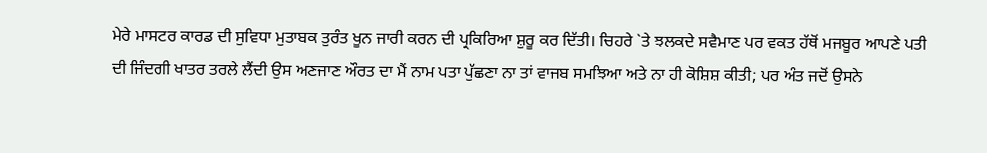ਮੇਰੇ ਮਾਸਟਰ ਕਾਰਡ ਦੀ ਸੁਵਿਧਾ ਮੁਤਾਬਕ ਤੁਰੰਤ ਖੂਨ ਜਾਰੀ ਕਰਨ ਦੀ ਪ੍ਰਕਿਰਿਆ ਸ਼ੁਰੂ ਕਰ ਦਿੱਤੀ। ਚਿਹਰੇ `ਤੇ ਝਲਕਦੇ ਸਵੈਮਾਣ ਪਰ ਵਕਤ ਹੱਥੋਂ ਮਜਬੂਰ ਆਪਣੇ ਪਤੀ ਦੀ ਜਿੰਦਗੀ ਖਾਤਰ ਤਰਲੇ ਲੈਂਦੀ ਉਸ ਅਣਜਾਣ ਔਰਤ ਦਾ ਮੈਂ ਨਾਮ ਪਤਾ ਪੁੱਛਣਾ ਨਾ ਤਾਂ ਵਾਜਬ ਸਮਝਿਆ ਅਤੇ ਨਾ ਹੀ ਕੋਸ਼ਿਸ਼ ਕੀਤੀ; ਪਰ ਅੰਤ ਜਦੋਂ ਉਸਨੇ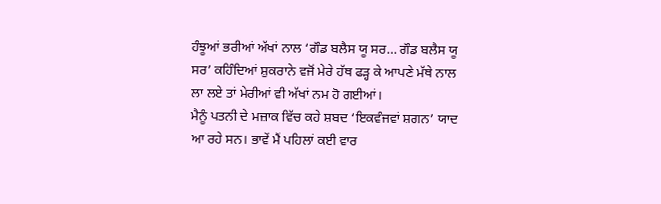ਹੰਝੂਆਂ ਭਰੀਆਂ ਅੱਖਾਂ ਨਾਲ ‘ਗੌਡ ਬਲੈਸ ਯੂ ਸਰ… ਗੌਡ ਬਲੈਸ ਯੂ ਸਰ’ ਕਹਿੰਦਿਆਂ ਸ਼ੁਕਰਾਨੇ ਵਜੋਂ ਮੇਰੇ ਹੱਥ ਫੜ੍ਹ ਕੇ ਆਪਣੇ ਮੱਥੇ ਨਾਲ ਲਾ ਲਏ ਤਾਂ ਮੇਰੀਆਂ ਵੀ ਅੱਖਾਂ ਨਮ ਹੋ ਗਈਆਂ।
ਮੈਨੂੰ ਪਤਨੀ ਦੇ ਮਜ਼ਾਕ ਵਿੱਚ ਕਹੇ ਸ਼ਬਦ ‘ਇਕਵੰਜਵਾਂ ਸ਼ਗਨ’ ਯਾਦ ਆ ਰਹੇ ਸਨ। ਭਾਵੇਂ ਮੈਂ ਪਹਿਲਾਂ ਕਈ ਵਾਰ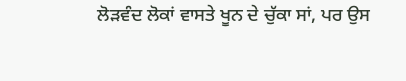ਲੋੜਵੰਦ ਲੋਕਾਂ ਵਾਸਤੇ ਖੂਨ ਦੇ ਚੁੱਕਾ ਸਾਂ, ਪਰ ਉਸ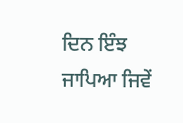ਦਿਨ ਇੰਝ ਜਾਪਿਆ ਜਿਵੇਂ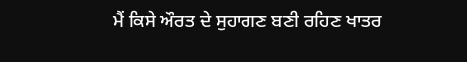ਮੈਂ ਕਿਸੇ ਔਰਤ ਦੇ ਸੁਹਾਗਣ ਬਣੀ ਰਹਿਣ ਖਾਤਰ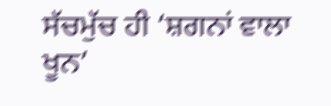ਸੱਚਮੁੱਚ ਹੀ ‘ਸ਼ਗਨਾਂ ਵਾਲਾ ਖੂਨ’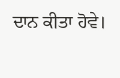ਦਾਨ ਕੀਤਾ ਹੋਵੇ।